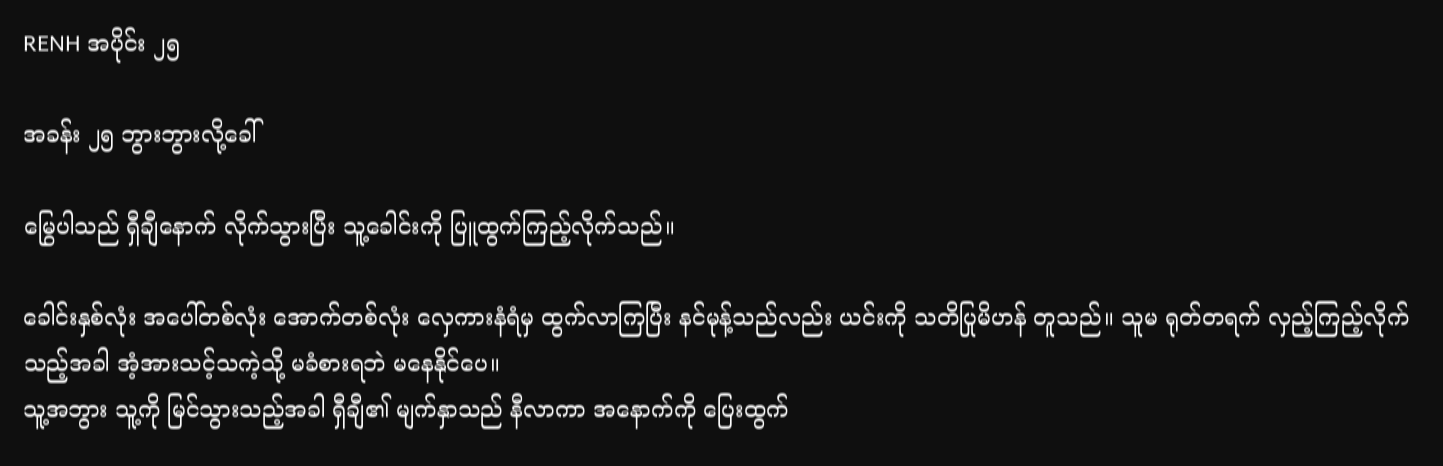RENH အပိုင်း ၂၅

အခန်း ၂၅ ဘွားဘွားလို့ခေါ်

မြွေပါသည် ရှီချီနောက် လိုက်သွားပြီး သူ့ခေါင်းကို ပြူထွက်ကြည့်လိုက်သည်။

ခေါင်းနှစ်လုံး အပေါ်တစ်လုံး အောက်တစ်လုံး လှေကားနံရံမှ ထွက်လာကြပြီး နင်မုန့်သည်လည်း ယင်းကို သတိပြုမိဟန် တူသည်။ သူမ ရုတ်တရက် လှည့်ကြည့်လိုက်သည့်အခါ အံ့အားသင့်သကဲ့သို့ မခံစားရဘဲ မနေနိုင်ပေ။
သူ့အဘွား သူ့ကို မြင်သွားသည့်အခါ ရှီချီ၏ မျက်နှာသည် နီလာကာ အနောက်ကို ပြေးထွက်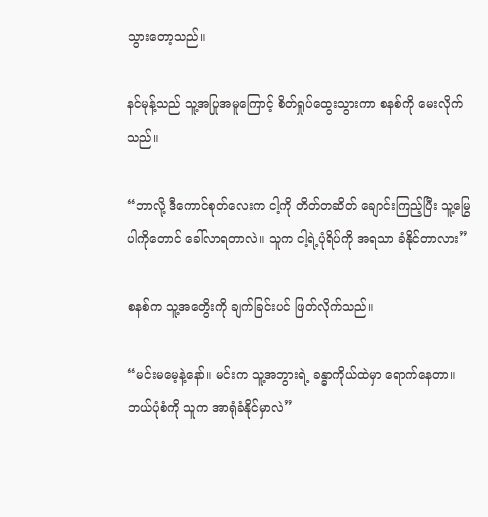သွားတော့သည်။

နင်မုန့်သည် သူ့အပြုအမူကြောင့် စိတ်ရှုပ်ထွေးသွားကာ စနစ်ကို မေးလိုက်သည်။

“ဘာလို့ ဒီကောင်စုတ်လေးက ငါ့ကို တိတ်တဆိတ် ချောင်းကြည့်ပြီး သူ့မြွေပါကိုတောင် ခေါ်လာရတာလဲ။ သူက ငါ့ရဲ့ပုံရိပ်ကို အရသာ ခံနိုင်တာလား”

စနစ်က သူ့အတွေိးကို ချက်ခြင်းပင် ဖြတ်လိုက်သည်။

“မင်းမမေ့နဲ့နော်။ မင်းက သူ့အဘွားရဲ့ ခန္ဓာကိုယ်ထဲမှာ ရောက်နေတာ။ ဘယ်ပုံစံကို သူက အာရုံခံနိုင်မှာလဲ”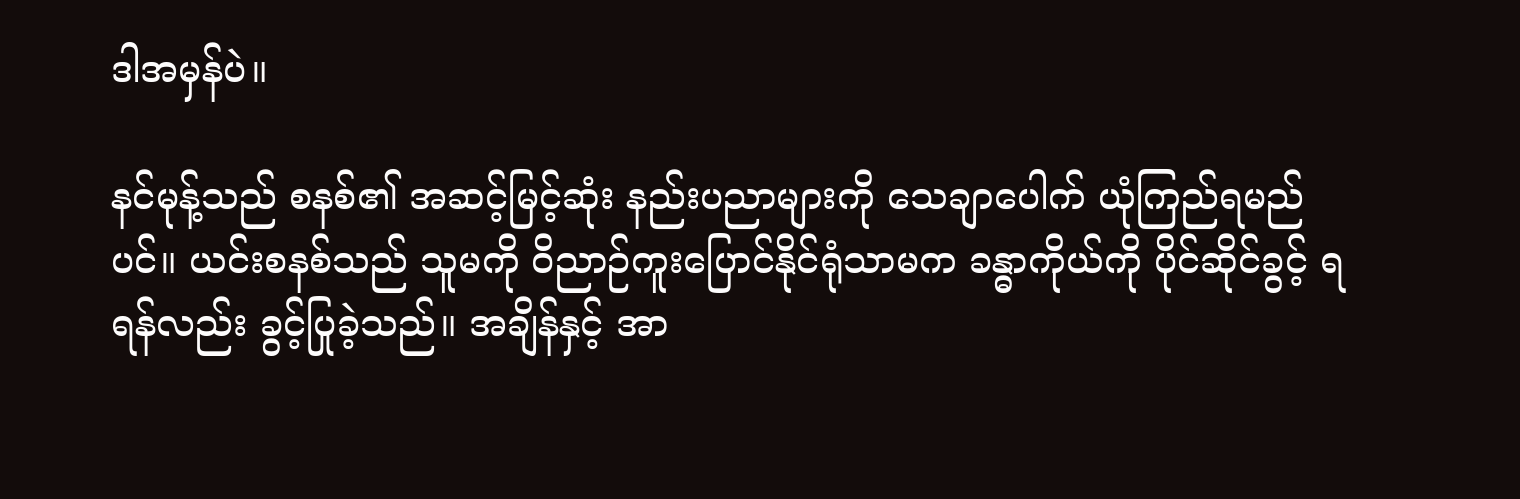ဒါအမှန်ပဲ။

နင်မုန့်သည် စနစ်၏ အဆင့်မြင့်ဆုံး နည်းပညာများကို သေချာပေါက် ယုံကြည်ရမည်ပင်။ ယင်းစနစ်သည် သူမကို ဝိညာဉ်ကူးပြောင်နိုင်ရုံသာမက ခန္ဓာကိုယ်ကို ပိုင်ဆိုင်ခွင့် ရရန်လည်း ခွင့်ပြုခဲ့သည်။ အချိန်နှင့် အာ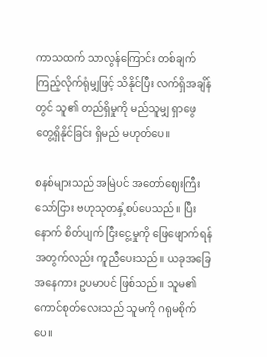ကာသထက် သာလွန်ကြောင်း တစ်ချက် ကြည့်လိုက်ရုံမျှဖြင့် သိနိုင်ပြီး လက်ရှိအချိန်တွင် သူ၏ တည်ရှိမှုကို မည်သူမျှ ရှာဖွေ တွေ့ရှိနိုင်ခြင်း ရှိမည် မဟုတ်ပေ။

စနစ်များသည် အမြဲပင် အတော်ဈေးကြီးသော်ငြား ဗဟုသုတနှံ့စပ်ပေသည်။ ပြီးနောက် စိတ်ပျက် ငြီးငွေ့မှုကို ဖြေဖျောက်ရန်အတွက်လည်း ကူညီပေးသည်။ ယခုအခြေအနေကား ဥပမာပင် ဖြစ်သည်။ သူမ၏ ကောင်စုတ်လေးသည် သူမကို ဂရုမစိုက်ပေ။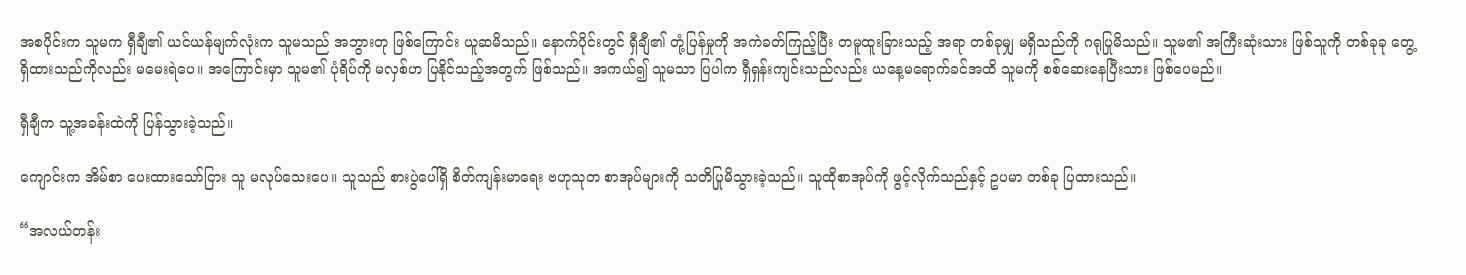အစပိုင်းက သူမက ရှီချီ၏ ယင်ယန်မျက်လုံးက သူမသည် အဘွားတု ဖြစ်ကြောင်း ယူဆမိသည်။ နောက်ပိုင်းတွင် ရှီချီ၏ တုံ့ပြန်မှုကို အကဲခတ်ကြည့်ပြီး တမူထူးခြားသည့် အရာ တစ်ခုမျှ မရှိသည်ကို ဂရုပြုမိသည်။ သူမ၏ အကြီးဆုံးသား ဖြစ်သူကို တစ်ခုခု တွေ့ရှိထားသည်ကိုလည်း မမေးရဲပေ။ အကြောင်းမှာ သူမ၏ ပုံရိပ်ကို မလှစ်ဟ ပြနိုင်သည့်အတွက် ဖြစ်သည်။ အကယ်၍ သူမသာ ပြပါက ရှီရှန်းကျင်းသည်လည်း ယနေ့မရောက်ခင်အထိ သူမကို စစ်ဆေးနေပြီးသား ဖြစ်ပေမည်။

ရှီချီက သူ့အခန်းထဲကို ပြန်သွားခဲ့သည်။

ကျောင်းက အိမ်စာ ပေးထားသော်ငြား သူ မလုပ်သေးပေ။ သူသည် စားပွဲပေါ်ရှိ စိတ်ကျန်းမာရေး ဗဟုသုတ စာအုပ်များကို သတိပြုမိသွားခဲ့သည်။ သူထိုစာအုပ်ကို ဖွင့်လိုက်သည်နှင့် ဥပမာ တစ်ခု ပြထားသည်။

“အလယ်တန်း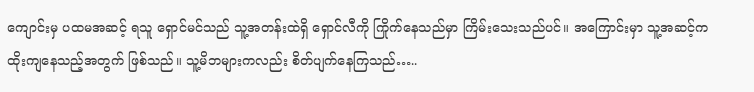ကျောင်းမှ ပထမအဆင့် ရသူ ရှောင်မင်သည် သူ့အတန်းထဲရှိ ရှောင်လီကို ကြိုက်နေသည်မှာ ကြိမ်းသေးသည်ပင်။ အကြောင်းမှာ သူ့အဆင့်က ထိုးကျနေသည့်အတွက် ဖြစ်သည်။ သူ့မိဘများကလည်း စိတ်ပျက်နေကြသည်…..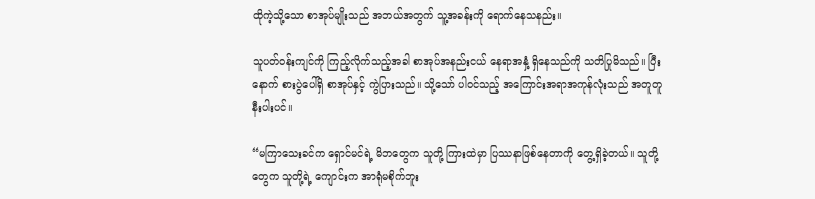ထိုကဲ့သို့သော စာအုပ်မျိုးသည် အဘယ်အတွက် သူ့အခန်းကို ရောက်နေသနည်း။

သူပတ်ဝန်းကျင်ကို ကြည့်လိုက်သည့်အခါ စာအုပ်အနည်းငယ် နေရာအနှံ့ ရှိနေသည်ကို သတိပြုမိသည်။ ပြီးနောက် စားပွဲပေါ်ရှိ စာအုပ်နှင့် ကွဲပြားသည်။ သို့သော် ပါဝင်သည့် အကြောင်းအရာအကုန်လုံးသည် အတူတူ နီးပါးပင်။

“မကြာသေးခင်က ရှောင်မင်ရဲ့ မိဘတွေက သူတို့ ကြားထဲမှာ ပြဿနာဖြစ်နေတာကို တွေ့ရှိခဲ့တယ်။ သူတို့တွေက သူတို့ရဲ့ ကျောင်းက အာရုံမစိုက်ဘူး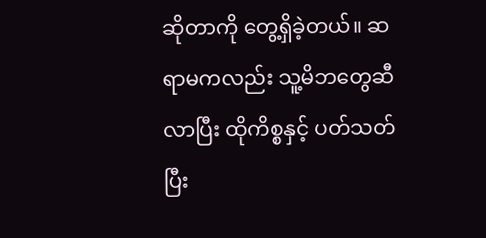ဆိုတာကို တွေ့ရှိခဲ့တယ်။ ဆရာမကလည်း သူ့မိဘတွေဆီ လာပြီး ထိုကိစ္စနှင့် ပတ်သတ်ပြီး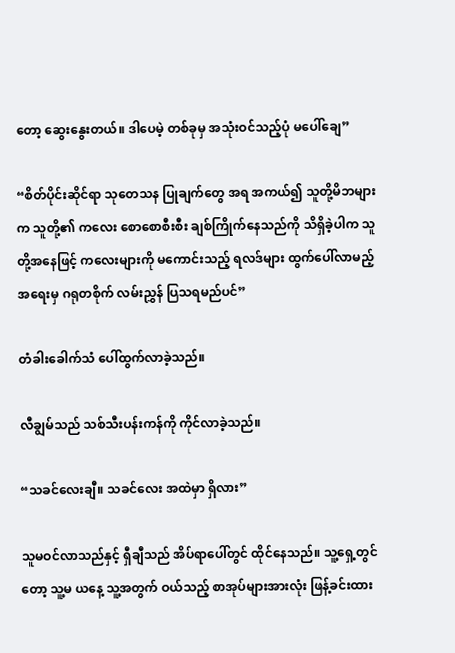တော့ ဆွေးနွေးတယ်။ ဒါပေမဲ့ တစ်ခုမှ အသုံးဝင်သည့်ပုံ မပေါ်ချေ”

“စိတ်ပိုင်းဆိုင်ရာ သုတေသန ပြုချက်တွေ အရ အကယ်၍ သူတို့မိဘများက သူတို့၏ ကလေး စောစောစီးစီး ချစ်ကြိုက်နေသည်ကို သိရှိခဲ့ပါက သူတို့အနေဖြင့် ကလေးများကို မကောင်းသည့် ရလဒ်များ ထွက်ပေါ်လာမည့်အရေးမှ ဂရုတစိုက် လမ်းညွှန် ပြသရမည်ပင်”

တံခါးခေါက်သံ ပေါ်ထွက်လာခဲ့သည်။

လီချွမ်သည် သစ်သီးပန်းကန်ကို ကိုင်လာခဲ့သည်။

“သခင်လေးချီ။ သခင်လေး အထဲမှာ ရှိလား”

သူမဝင်လာသည်နှင့် ရှီချီသည် အိပ်ရာပေါ်တွင် ထိုင်နေသည်။ သူ့ရှေ့တွင်တော့ သူ့မ ယနေ့ သူ့အတွက် ဝယ်သည့် စာအုပ်များအားလုံး ဖြန့်ခင်းထား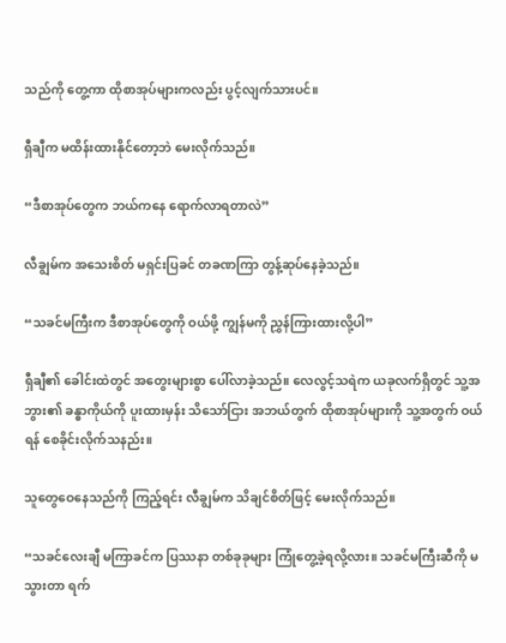သည်ကို တွေ့ကာ ထိုစာအုပ်များကလည်း ပွင့်လျက်သားပင်။

ရှီချီက မထိန်းထားနိုင်တော့ဘဲ မေးလိုက်သည်။

“ဒီစာအုပ်တွေက ဘယ်ကနေ ရောက်လာရတာလဲ”

လီချွမ်က အသေးစိတ် မရှင်းပြခင် တခဏကြာ တွန့်ဆုပ်နေခဲ့သည်။

“သခင်မကြီးက ဒီစာအုပ်တွေကို ဝယ်ဖို့ ကျွန်မကို ညွှန်ကြားထားလို့ပါ”

ရှီချီ၏ ခေါင်းထဲတွင် အတွေးများစွာ ပေါ်လာခဲ့သည်။ လေလွင့်သရဲက ယခုလက်ရှိတွင် သူ့အဘွား၏ ခန္ဓာကိုယ်ကို ပူးထားမှန်း သိသော်ငြား အဘယ်တွက် ထိုစာအုပ်များကို သူ့အတွက် ဝယ်ရန် စေခိုင်းလိုက်သနည်း။

သူတွေဝေနေသည်ကို ကြည့်ရင်း လီချွမ်က သိချင်စိတ်ဖြင့် မေးလိုက်သည်။

“သခင်လေးချီ မကြာခင်က ပြဿနာ တစ်ခုခုများ ကြုံတွေ့ခဲ့ရလို့လား။ သခင်မကြီးဆီကို မသွားတာ ရက်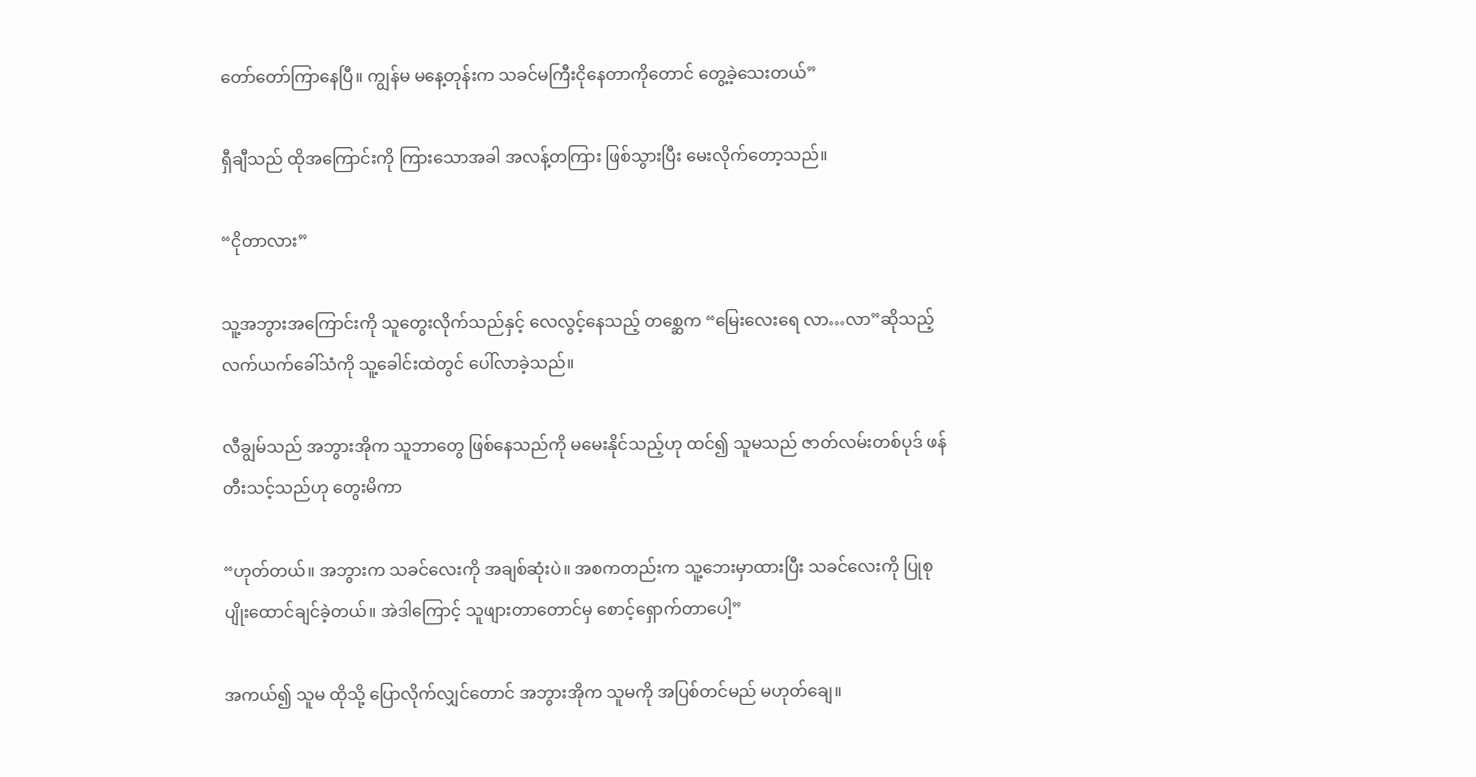တော်တော်ကြာနေပြီ။ ကျွန်မ မနေ့တုန်းက သခင်မကြီးငိုနေတာကိုတောင် တွေ့ခဲ့သေးတယ်”

ရှီချီသည် ထိုအကြောင်းကို ကြားသောအခါ အလန့်တကြား ဖြစ်သွားပြီး မေးလိုက်တော့သည်။

“ငိုတာလား”

သူ့အဘွားအကြောင်းကို သူတွေးလိုက်သည်နှင့် လေလွင့်နေသည့် တစ္ဆေက “မြေးလေးရေ လာ…လာ”ဆိုသည့် လက်ယက်ခေါ်သံကို သူ့ခေါင်းထဲတွင် ပေါ်လာခဲ့သည်။

လီချွမ်သည် အဘွားအိုက သူဘာတွေ ဖြစ်နေသည်ကို မမေးနိုင်သည့်ဟု ထင်၍ သူမသည် ဇာတ်လမ်းတစ်ပုဒ် ဖန်တီးသင့်သည်ဟု တွေးမိကာ

“ဟုတ်တယ်။ အဘွားက သခင်လေးကို အချစ်ဆုံးပဲ။ အစကတည်းက သူ့ဘေးမှာထားပြီး သခင်လေးကို ပြုစုပျိုးထောင်ချင်ခဲ့တယ်။ အဲဒါကြောင့် သူဖျားတာတောင်မှ စောင့်ရှောက်တာပေါ့”

အကယ်၍ သူမ ထိုသို့ ပြောလိုက်လျှင်တောင် အဘွားအိုက သူမကို အပြစ်တင်မည် မဟုတ်ချေ။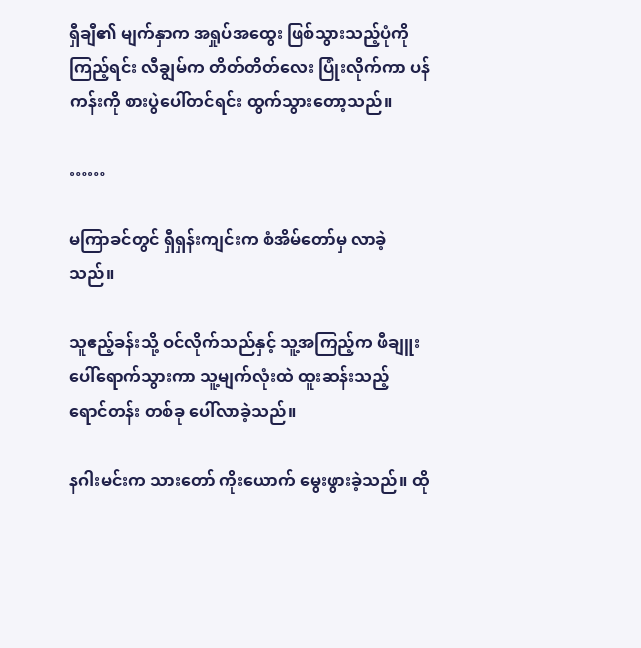ရှီချီ၏ မျက်နှာက အရှုပ်အထွေး ဖြစ်သွားသည့်ပုံကို ကြည့်ရင်း လီချွမ်က တိတ်တိတ်လေး ပြုံးလိုက်ကာ ပန်ကန်းကို စားပွဲပေါ်တင်ရင်း ထွက်သွားတော့သည်။

……

မကြာခင်တွင် ရှီရှန်းကျင်းက စံအိမ်တော်မှ လာခဲ့သည်။

သူဧည့်ခန်းသို့ ဝင်လိုက်သည်နှင့် သူ့အကြည့်က ဖီချူးပေါ်ရောက်သွားကာ သူ့မျက်လုံးထဲ ထူးဆန်းသည့် ရောင်တန်း တစ်ခု ပေါ်လာခဲ့သည်။

နဂါးမင်းက သားတော် ကိုးယောက် မွေးဖွားခဲ့သည်။ ထို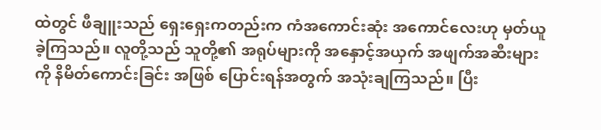ထဲတွင် ဖီချူးသည် ရှေးရှေးကတည်းက ကံအကောင်းဆုံး အကောင်လေးဟု မှတ်ယူခဲ့ကြသည်။ လူတို့သည် သူတို့၏ အရုပ်များကို အနှောင့်အယှက် အဖျက်အဆီးများကို နိမိတ်ကောင်းခြင်း အဖြစ် ပြောင်းရန်အတွက် အသုံးချကြသည်။ ပြီး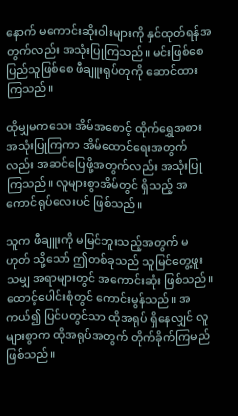နောက် မကောင်းဆိုးဝါးများကို နှင်ထုတ်ရန်အတွက်လည်း အသုံးပြုကြသည်။ မင်းဖြစ်စေ ပြည်သူဖြစ်စေ ဖီချူးရုပ်တုကို ဆောင်ထားကြသည်။

ထိုမျှမကသေး အိမ်အစောင့် ထိုက်ရွှေအစား အသုံးပြုကြကာ အိမ်ထောင်ရေးအတွက်လည်း အဆင်ပြေဖို့အတွက်လည်း အသုံးပြုကြသည်။ လူများစွာအိမ်တွင် ရှိသည့် အကောင်ရုပ်လေးပင် ဖြစ်သည်။

သူက ဖီချူးကို မမြင်ဘူးသည့်အတွက် မဟုတ် သို့သော် ဤတစ်ခုသည် သူမြင်တွေ့ဖူးသမျှ အရာများတွင် အကောင်းဆုံး ဖြစ်သည်။ ထောင့်ပေါင်းစုံတွင် ကောင်းမွန်သည်။ အကယ်၍ ပြင်ပတွင်သာ ထိုအရုပ် ရှိနေလျှင် လူများစွာက ထိုအရုပ်အတွက် တိုက်ခိုက်ကြမည် ဖြစ်သည်။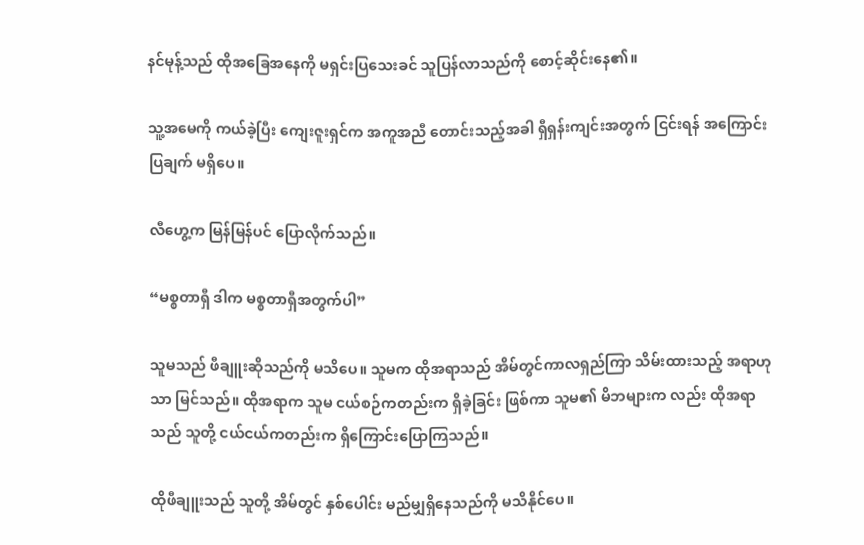နင်မုန့်သည် ထိုအခြေအနေကို မရှင်းပြသေးခင် သူပြန်လာသည်ကို စောင့်ဆိုင်းနေ၏။

သူ့အမေကို ကယ်ခဲ့ပြီး ကျေးဇူးရှင်က အကူအညီ တောင်းသည့်အခါ ရှီရှန်းကျင်းအတွက် ငြင်းရန် အကြောင်းပြချက် မရှိပေ။

လီဟွေ့က မြန်မြန်ပင် ပြောလိုက်သည်။

“မစ္စတာရှီ ဒါက မစ္စတာရှီအတွက်ပါ”

သူမသည် ဖီချူးဆိုသည်ကို မသိပေ။ သူမက ထိုအရာသည် အိမ်တွင်ကာလရှည်ကြာ သိမ်းထားသည့် အရာဟုသာ မြင်သည်။ ထိုအရာက သူမ ငယ်စဉ်ကတည်းက ရှိခဲ့ခြင်း ဖြစ်ကာ သူမ၏ မိဘများက လည်း ထိုအရာသည် သူတို့ ငယ်ငယ်ကတည်းက ရှိကြောင်းပြောကြသည်။

ထိုဖီချူးသည် သူတို့ အိမ်တွင် နှစ်ပေါင်း မည်မျှရှိနေသည်ကို မသိနိုင်ပေ။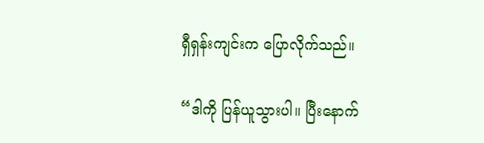ရှီရှန်းကျင်းက ပြောလိုက်သည်။

“ဒါကို ပြန်ယူသွားပါ။ ပြီးနောက်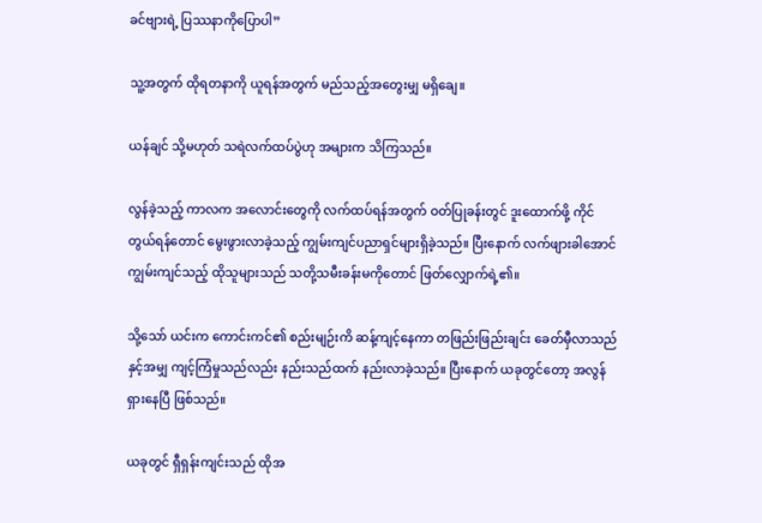ခင်ဗျားရဲ့ ပြဿနာကိုပြောပါ”

သူ့အတွက် ထိုရတနာကို ယူရန်အတွက် မည်သည့်အတွေးမျှ မရှိချေ။

ယန်ချင် သို့မဟုတ် သရဲလက်ထပ်ပွဲဟု အများက သိကြသည်။

လွန်ခဲ့သည့် ကာလက အလောင်းတွေကို လက်ထပ်ရန်အတွက် ဝတ်ပြုခန်းတွင် ဒူးထောက်ဖို့ ကိုင်တွယ်ရန်တောင် မွေးဖွားလာခဲ့သည့် ကျွမ်းကျင်ပညာရှင်များရှိခဲ့သည်။ ပြီးနောက် လက်ဖျားခါအောင် ကျွမ်းကျင်သည့် ထိုသူများသည် သတို့သမီးခန်းမကိုတောင် ဖြတ်လျှောက်ရဲ့၏။

သို့သော် ယင်းက ကောင်းကင်၏ စည်းမျဉ်းကိ ဆန့်ကျင့်နေကာ တဖြည်းဖြည်းချင်း ခေတ်မှီလာသည်နှင့်အမျှ ကျင့်ကြံမှုသည်လည်း နည်းသည်ထက် နည်းလာခဲ့သည်။ ပြီးနောက် ယခုတွင်တော့ အလွန်ရှားနေပြီ ဖြစ်သည်။

ယခုတွင် ရှီရှန်းကျင်းသည် ထိုအ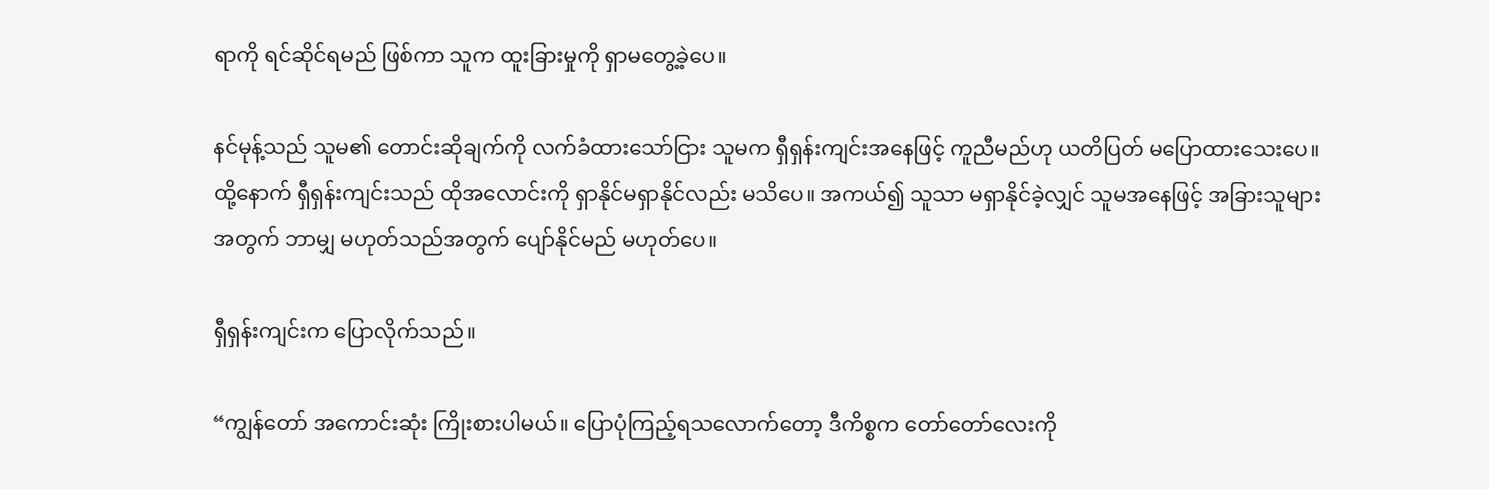ရာကို ရင်ဆိုင်ရမည် ဖြစ်ကာ သူက ထူးခြားမှုကို ရှာမတွေ့ခဲ့ပေ။

နင်မုန့်သည် သူမ၏ တောင်းဆိုချက်ကို လက်ခံထားသော်ငြား သူမက ရှီရှန်းကျင်းအနေဖြင့် ကူညီမည်ဟု ယတိပြတ် မပြောထားသေးပေ။ ထို့နောက် ရှီရှန်းကျင်းသည် ထိုအလောင်းကို ရှာနိုင်မရှာနိုင်လည်း မသိပေ။ အကယ်၍ သူသာ မရှာနိုင်ခဲ့လျှင် သူမအနေဖြင့် အခြားသူများအတွက် ဘာမျှ မဟုတ်သည်အတွက် ပျော်နိုင်မည် မဟုတ်ပေ။

ရှီရှန်းကျင်းက ပြောလိုက်သည်။

“ကျွန်တော် အကောင်းဆုံး ကြိုးစားပါမယ်။ ပြောပုံကြည့်ရသလောက်တော့ ဒီကိစ္စက တော်တော်လေးကို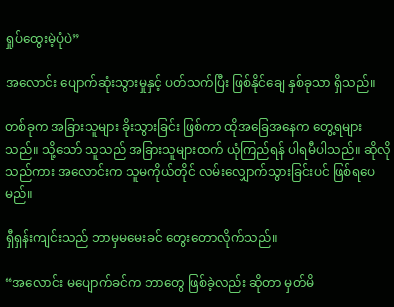ရှုပ်ထွေးမဲ့ပုံပဲ”

အလောင်း ပျောက်ဆုံးသွားမှုနှင့် ပတ်သက်ပြီး ဖြစ်နိုင်ချေ နှစ်ခုသာ ရှိသည်။

တစ်ခုက အခြားသူများ ခိုးသွားခြင်း ဖြစ်ကာ ထိုအခြေအနေက တွေ့ရများသည်။ သို့သော် သူသည် အခြားသူများထက် ယုံကြည်ရန် ပါရမီပါသည်။ ဆိုလိုသည်ကား အလောင်းက သူမကိုယ်တိုင် လမ်းလျှောက်သွားခြင်းပင် ဖြစ်ရပေမည်။

ရှီရှန်းကျင်းသည် ဘာမှမမေးခင် တွေးတောလိုက်သည်။

“အလောင်း မပျောက်ခင်က ဘာတွေ ဖြစ်ခဲ့လည်း ဆိုတာ မှတ်မိ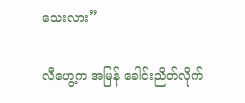သေးလား”

လီဟွေ့က အမြန် ခေါင်းညိတ်လိုက်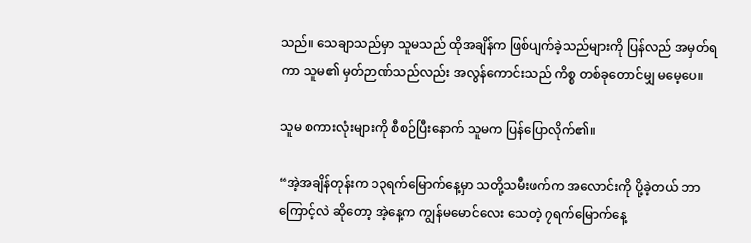သည်။ သေချာသည်မှာ သူမသည် ထိုအချိန်က ဖြစ်ပျက်ခဲ့သည်များကို ပြန်လည် အမှတ်ရကာ သူမ၏ မှတ်ဉာဏ်သည်လည်း အလွန်ကောင်းသည် ကိစ္စ တစ်ခုတောင်မျှ မမေ့ပေ။

သူမ စကားလုံးများကို စီစဉ်ပြီးနောက် သူမက ပြန်ပြောလိုက်၏။

“အဲ့အချိန်တုန်းက ၁၃ရက်မြောက်နေ့မှာ သတို့သမီးဖက်က အလောင်းကို ပို့ခဲ့တယ် ဘာကြောင့်လဲ ဆိုတော့ အဲ့နေ့က ကျွန်မမောင်လေး သေတဲ့ ၇ရက်မြောက်နေ့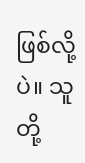ဖြစ်လို့ပဲ။ သူတို့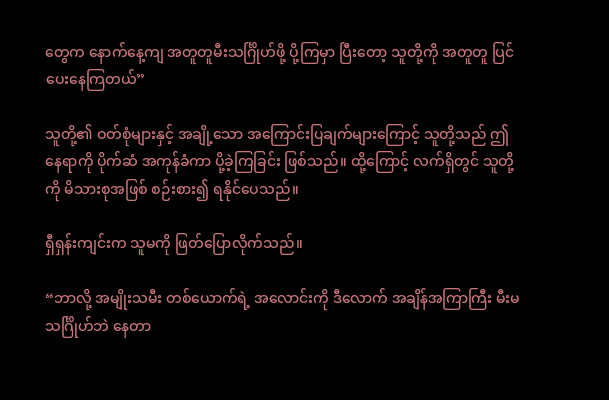တွေက နောက်နေ့ကျ အတူတူမီးသင်္ဂြိုဟ်ဖို့ ပို့ကြမှာ ပြီးတော့ သူတို့ကို အတူတူ ပြင်ပေးနေကြတယ်”

သူတို့၏ ဝတ်စုံများနှင့် အချို့သော အကြောင်းပြချက်များကြောင့် သူတို့သည် ဤနေရာကို ပိုက်ဆံ အကုန်ခံကာ ပို့ခဲ့ကြခြင်း ဖြစ်သည်။ ထို့ကြောင့် လက်ရှိတွင် သူတို့ကို မိသားစုအဖြစ် စဉ်းစား၍ ရနိုင်ပေသည်။

ရှီရှန်းကျင်းက သူမကို ဖြတ်ပြောလိုက်သည်။

“ဘာလို့ အမျိုးသမီး တစ်ယောက်ရဲ့ အလောင်းကို ဒီလောက် အချိန်အကြာကြီး မီးမသင်္ဂြိုဟ်ဘဲ နေတာ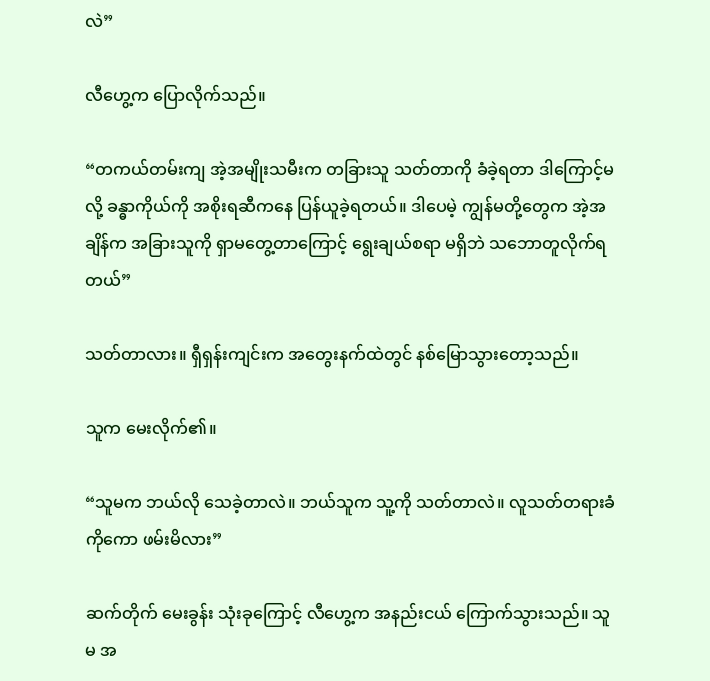လဲ”

လီဟွေ့က ပြောလိုက်သည်။

“တကယ်တမ်းကျ အဲ့အမျိုးသမီးက တခြားသူ သတ်တာကို ခံခဲ့ရတာ ဒါကြောင့်မလို့ ခန္ဓာကိုယ်ကို အစိုးရဆီကနေ ပြန်ယူခဲ့ရတယ်။ ဒါပေမဲ့ ကျွန်မတို့တွေက အဲ့အချိန်က အခြားသူကို ရှာမတွေ့တာကြောင့် ရွေးချယ်စရာ မရှိဘဲ သဘောတူလိုက်ရတယ်”

သတ်တာလား။ ရှီရှန်းကျင်းက အတွေးနက်ထဲတွင် နစ်မြောသွားတော့သည်။

သူက မေးလိုက်၏။

“သူမက ဘယ်လို သေခဲ့တာလဲ။ ဘယ်သူက သူ့ကို သတ်တာလဲ။ လူသတ်တရားခံကိုကော ဖမ်းမိလား”

ဆက်တိုက် မေးခွန်း သုံးခုကြောင့် လီဟွေ့က အနည်းငယ် ကြောက်သွားသည်။ သူမ အ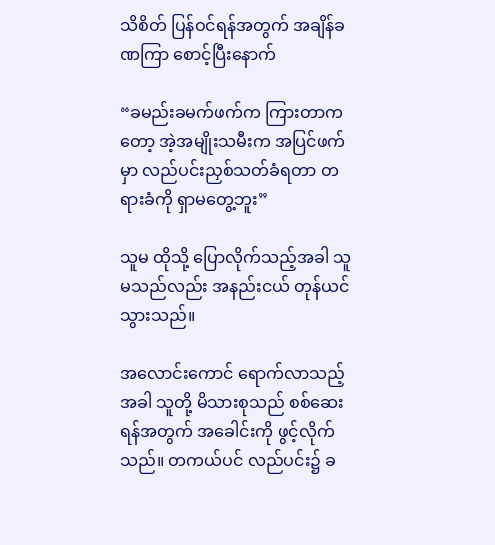သိစိတ် ပြန်ဝင်ရန်အတွက် အချိန်ခဏကြာ စောင့်ပြီးနောက်

“ခမည်းခမက်ဖက်က ကြားတာကတော့ အဲ့အမျိုးသမီးက အပြင်ဖက်မှာ လည်ပင်းညှစ်သတ်ခံရတာ တရားခံကို ရှာမတွေ့ဘူး”

သူမ ထိုသို့ ပြောလိုက်သည့်အခါ သူမသည်လည်း အနည်းငယ် တုန်ယင်သွားသည်။

အလောင်းကောင် ရောက်လာသည့်အခါ သူတို့ မိသားစုသည် စစ်ဆေးရန်အတွက် အခေါင်းကို ဖွင့်လိုက်သည်။ တကယ်ပင် လည်ပင်း၌ ခ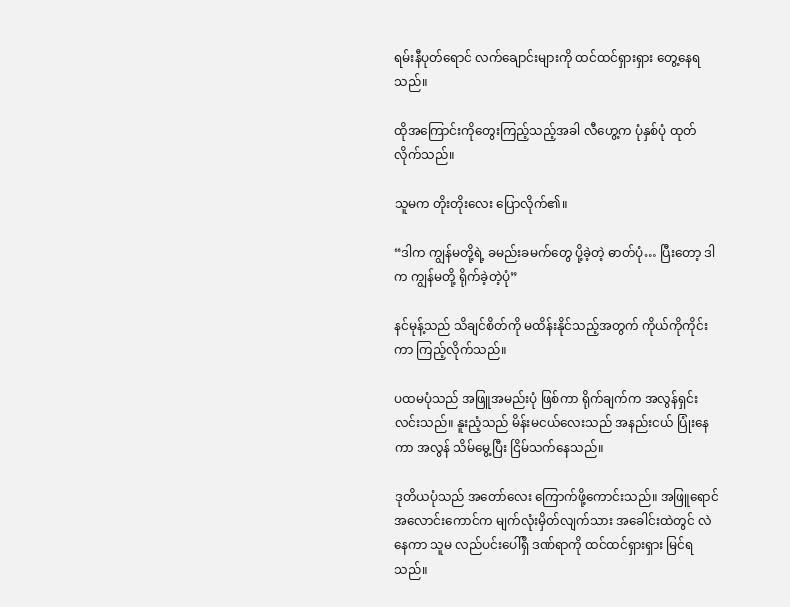ရမ်းနီပုတ်ရောင် လက်ချောင်းများကို ထင်ထင်ရှားရှား တွေ့နေရသည်။

ထိုအကြောင်းကိုတွေးကြည့်သည့်အခါ လီဟွေ့က ပုံနှစ်ပုံ ထုတ်လိုက်သည်။

သူမက တိုးတိုးလေး ပြောလိုက်၏။

“ဒါက ကျွန်မတို့ရဲ့ ခမည်းခမက်တွေ ပို့ခဲ့တဲ့ ဓာတ်ပုံ… ပြီးတော့ ဒါက ကျွန်မတို့ ရိုက်ခဲ့တဲ့ပုံ”

နင်မုန့်သည် သိချင်စိတ်ကို မထိန်းနိုင်သည့်အတွက် ကိုယ်ကိုကိုင်းကာ ကြည့်လိုက်သည်။

ပထမပုံသည် အဖြူအမည်းပုံ ဖြစ်ကာ ရိုက်ချက်က အလွန်ရှင်းလင်းသည်။ နူးညံ့သည် မိန်းမငယ်လေးသည် အနည်းငယ် ပြုံးနေကာ အလွန် သိမ်မွေ့ပြီး ငြိမ်သက်နေသည်။

ဒုတိယပုံသည် အတော်လေး ကြောက်ဖို့ကောင်းသည်။ အဖြူရောင် အလောင်းကောင်က မျက်လုံးမှိတ်လျက်သား အခေါင်းထဲတွင် လဲနေကာ သူမ လည်ပင်းပေါ်ရှိ ဒဏ်ရာကို ထင်ထင်ရှားရှား မြင်ရသည်။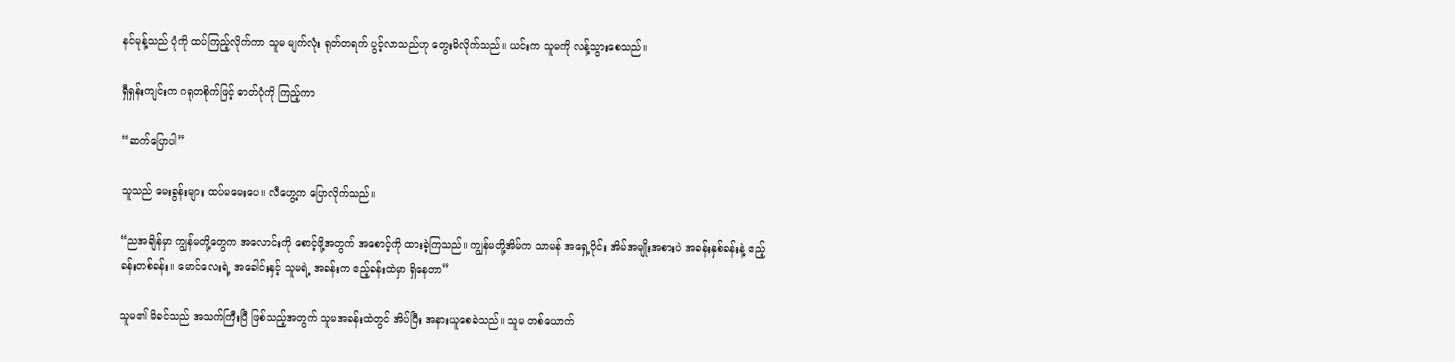နင်မုန့်သည် ပုံကို ထပ်ကြည့်လိုက်ကာ သူမ မျက်လုံး ရုတ်တရက် ပွင့်လာသည်ဟု တွေးမိလိုက်သည်။ ယင်းက သူမကို လန့်သွားစေသည်။

ရှီရှန်းကျင်းက ဂရုတစိုက်ဖြင့် ဓာတ်ပုံကို ကြည့်ကာ

“ဆက်ပြောပါ”

သူသည် မေးခွန်းများ ထပ်မမေးပေ။ လီဟွေ့က ပြောလိုက်သည်။

“ညအချိန်မှာ ကျွန်မတို့တွေက အလောင်းကို စောင့်ဖို့အတွက် အစောင့်ကို ထားခဲ့ကြသည်။ ကျွန်မတို့အိမ်က သာမန် အရှေ့ပိုင်း အိမ်အမျိုးအစားပဲ အခန်းနှစ်ခန်းနဲ့ ဧည့်ခန်းတစ်ခန်း။ မောင်လေးရဲ့ အခေါင်းနှင့် သူမရဲ့ အခန်းက ဧည့်ခန်းထဲမှာ ရှိနေတာ”

သူမ၏ မိခင်သည် အသက်ကြီးပြီ ဖြစ်သည့်အတွက် သူမအခန်းထဲတွင် အိပ်ပြီး အနားယူစေခဲသည်။ သူမ တစ်ယောက်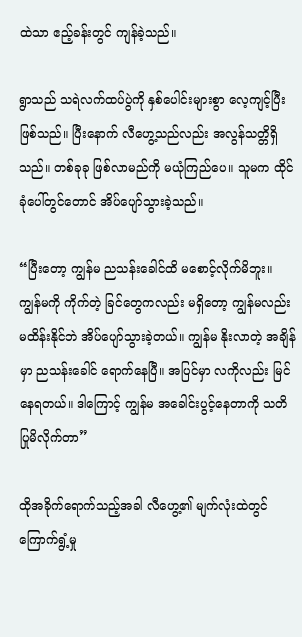ထဲသာ ဧည့်ခန်းတွင် ကျန်ခဲ့သည်။

ရွာသည် သရဲလက်ထပ်ပွဲကို နှစ်ပေါင်းများစွာ လေ့ကျင့်ပြီး ဖြစ်သည်။ ပြီးနောက် လီဟွေ့သည်လည်း အလွန်သတ္တိရှိသည်။ တစ်ခုခု ဖြစ်လာမည်ကို မယုံကြည်ပေ။ သူမက ထိုင်ခုံပေါ်တွင်တောင် အိပ်ပျော်သွားခဲ့သည်။

“ပြီးတော့ ကျွန်မ ညသန်းခေါင်ထိ မစောင့်လိုက်မိဘူး။ ကျွန်မကို ကိုက်တဲ့ ခြင်တွေကလည်း မရှိတော့ ကျွန်မလည်း မထိန်းနိုင်ဘဲ အိပ်ပျော်သွားခဲ့တယ်။ ကျွန်မ နိုးလာတဲ့ အချိန်မှာ ညသန်းခေါင် ရောက်နေပြီ။ အပြင်မှာ လကိုလည်း မြင်နေရတယ်။ ဒါကြောင့် ကျွန်မ အခေါင်းပွင့်နေတာကို သတိပြုမိလိုက်တာ”

ထိုအခိုက်ရောက်သည့်အခါ လီဟွေ့၏ မျက်လုံးထဲတွင် ကြောက်ရွံ့မှု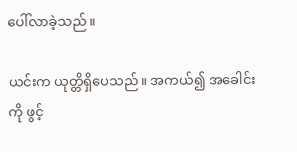ပေါ်လာခဲ့သည်။

ယင်းက ယုတ္တိရှိပေသည်။ အကယ်၍ အခေါင်းကို ဖွင့်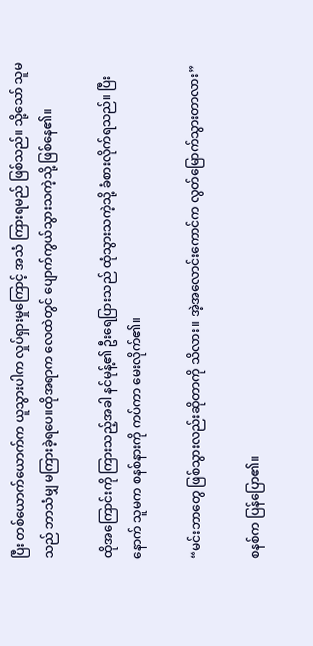ပြီး တစ်ယောက်ယောက်က ယူသွားပါက လှုပ်ရှားမှုကြောင့် အသံ ကြားရမည် ဖြစ်သည်။ သို့သော် သူမသည် ဘာသံမျှ မကြားခဲ့ရပေ။ထိုအရာက လေထဲတွင် ပျောက်ကွယ်သွားသကဲ့သို့ ဖြစ်နေ၏။

ထိုအကြောင်းကို ကြားသည့်အခါ နင်မုန့်၏ ဦးရေပြားသည် ထုံသွားသကဲ့သို့ ခံစားလိုက်ရသည်။ ပြီးနောက် သူမက စနစ်နားကို ကပ်ကာ မေးလိုက်၏။

“မင်းဘာတွေ ဖြစ်သွားလည်းဆိုတာကို သိလား။ အဲ့အလောင်းကောင်က လွတ်မြောက်သွားတာလား”

စနစ်က ပြန်ပြော၏။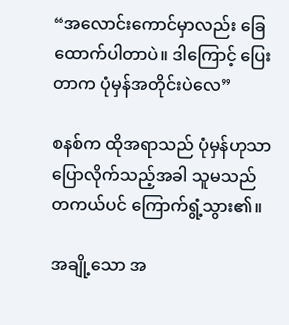“အလောင်းကောင်မှာလည်း ခြေထောက်ပါတာပဲ။ ဒါကြောင့် ပြေးတာက ပုံမှန်အတိုင်းပဲလေ”

စနစ်က ထိုအရာသည် ပုံမှန်ဟုသာ ပြောလိုက်သည့်အခါ သူမသည် တကယ်ပင် ကြောက်ရွံ့သွား၏။

အချို့သော အ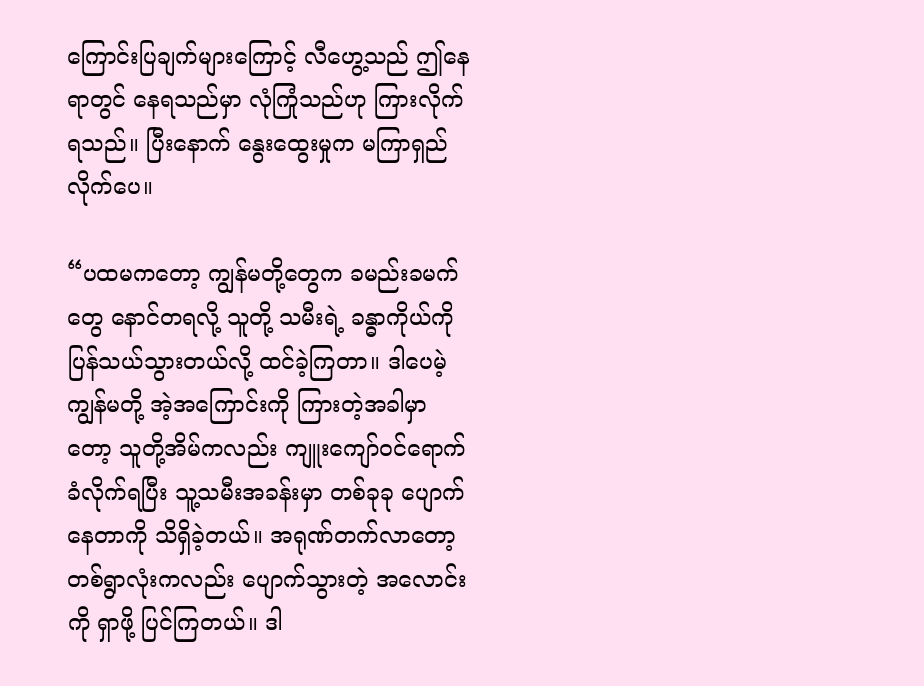ကြောင်းပြချက်များကြောင့် လီဟွေ့သည် ဤနေရာတွင် နေရသည်မှာ လုံကြုံသည်ဟု ကြားလိုက်ရသည်။ ပြီးနောက် နွေးထွေးမှုက မကြာရှည်လိုက်ပေ။

“ပထမကတော့ ကျွန်မတို့တွေက ခမည်းခမက်တွေ နောင်တရလို့ သူတို့ သမီးရဲ့ ခန္ဓာကိုယ်ကို ပြန်သယ်သွားတယ်လို့ ထင်ခဲ့ကြတာ။ ဒါပေမဲ့ ကျွန်မတို့ အဲ့အကြောင်းကို ကြားတဲ့အခါမှာတော့ သူတို့အိမ်ကလည်း ကျူးကျော်ဝင်ရောက်ခံလိုက်ရပြီး သူ့သမီးအခန်းမှာ တစ်ခုခု ပျောက်နေတာကို သိရှိခဲ့တယ်။ အရုဏ်တက်လာတော့ တစ်ရွာလုံးကလည်း ပျောက်သွားတဲ့ အလောင်းကို ရှာဖို့ ပြင်ကြတယ်။ ဒါ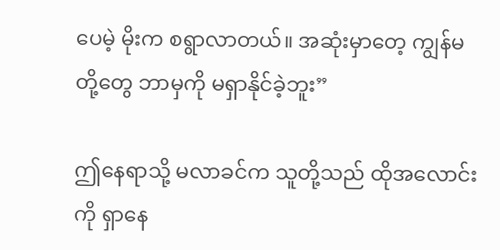ပေမဲ့ မိုးက စရွာလာတယ်။ အဆုံးမှာတေ့ ကျွန်မတို့တွေ ဘာမှကို မရှာနိုင်ခဲ့ဘူး”

ဤနေရာသို့ မလာခင်က သူတို့သည် ထိုအလောင်းကို ရှာနေ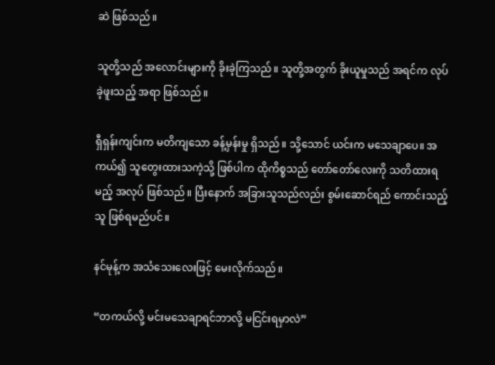ဆဲ ဖြစ်သည်။

သူတို့သည် အလောင်းများကို ခိုးခဲ့ကြသည်။ သူတို့အတွက် ခိုးယူမှုသည် အရင်က လုပ်ခဲ့ဖူးသည့် အရာ ဖြစ်သည်။

ရှီရှန်းကျင်းက မတိကျသော ခန့်မှန်းမှု ရှိသည်။ သို့သောင် ယင်းက မသေချာပေ။ အကယ်၍ သူတွေးထားသကဲ့သို့ ဖြစ်ပါက ထိုကိစ္စသည် တော်တော်လေးကို သတိထားရမည့် အလုပ် ဖြစ်သည်။ ပြီးနောက် အခြားသူသည်လည်း စွမ်းဆောင်ရည် ကောင်းသည့်သူ ဖြစ်ရမည်ပင်။

နင်မုန့်က အသံသေးလေးဖြင့် မေးလိုက်သည်။

“တကယ်လို့ မင်းမသေချာရင်ဘာလို့ မငြင်းရမှာလဲ”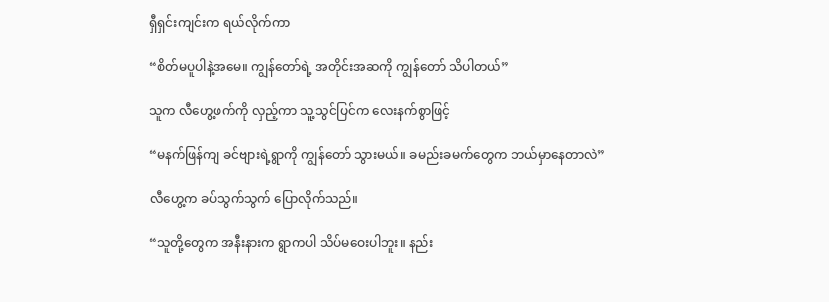ရှီရှင်းကျင်းက ရယ်လိုက်ကာ

“စိတ်မပူပါနဲ့အမေ။ ကျွန်တော်ရဲ့ အတိုင်းအဆကို ကျွန်တော် သိပါတယ်”

သူက လီဟွေ့ဖက်ကို လှည့်ကာ သူ့သွင်ပြင်က လေးနက်စွာဖြင့်

“မနက်ဖြန်ကျ ခင်ဗျားရဲ့ရွာကို ကျွန်တော် သွားမယ်။ ခမည်းခမက်တွေက ဘယ်မှာနေတာလဲ”

လီဟွေ့က ခပ်သွက်သွက် ပြောလိုက်သည်။

“သူတို့တွေက အနီးနားက ရွာကပါ သိပ်မဝေးပါဘူး။ နည်း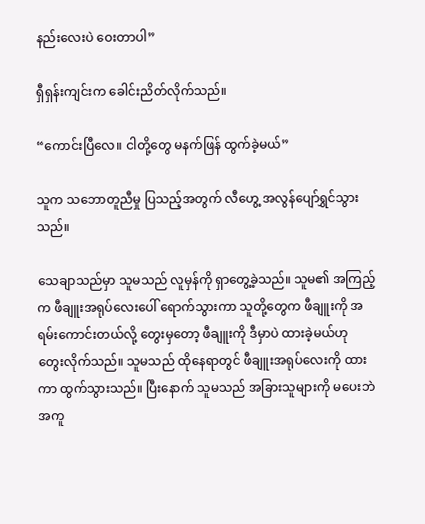နည်းလေးပဲ ဝေးတာပါ”

ရှီရှန်းကျင်းက ခေါင်းညိတ်လိုက်သည်။

“ကောင်းပြီလေ။ ငါတို့တွေ မနက်ဖြန် ထွက်ခဲ့မယ်”

သူက သဘောတူညီမှု ပြသည့်အတွက် လီဟွေ့ အလွန်ပျော်ရွှင်သွားသည်။

သေချာသည်မှာ သူမသည် လူမှန်ကို ရှာတွေ့ခဲ့သည်။ သူမ၏ အကြည့်က ဖီချူးအရုပ်လေးပေါ် ရောက်သွားကာ သူတို့တွေက ဖီချူးကို အရမ်းကောင်းတယ်လို့ တွေးမှတော့ ဖီချူးကို ဒီမှာပဲ ထားခဲ့မယ်ဟု တွေးလိုက်သည်။ သူမသည် ထိုနေရာတွင် ဖီချူးအရုပ်လေးကို ထားကာ ထွက်သွားသည်။ ပြီးနောက် သူမသည် အခြားသူများကို မပေးဘဲ အကူ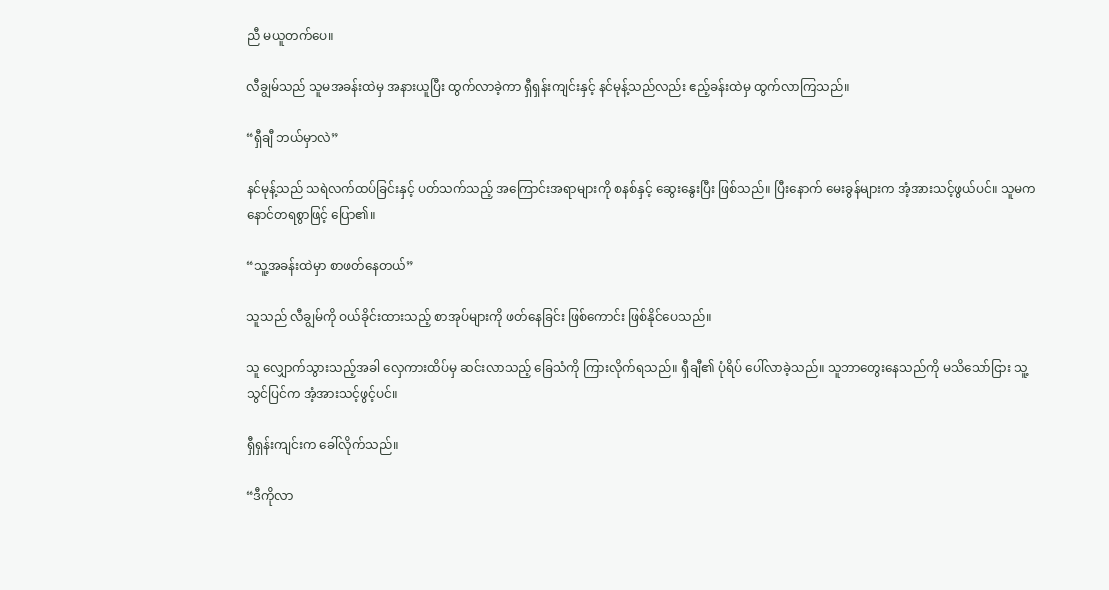ညီ မယူတက်ပေ။

လီချွမ်သည် သူမအခန်းထဲမှ အနားယူပြီး ထွက်လာခဲ့ကာ ရှီရှန်းကျင်းနှင့် နင်မုန့်သည်လည်း ဧည့်ခန်းထဲမှ ထွက်လာကြသည်။

“ရှီချီ ဘယ်မှာလဲ”

နင်မုန့်သည် သရဲလက်ထပ်ခြင်းနှင့် ပတ်သက်သည့် အကြောင်းအရာများကို စနစ်နှင့် ဆွေးနွေးပြီး ဖြစ်သည်။ ပြီးနောက် မေးခွန်များက အံ့အားသင့်ဖွယ်ပင်။ သူမက နောင်တရစွာဖြင့် ပြော၏။

“သူ့အခန်းထဲမှာ စာဖတ်နေတယ်”

သူသည် လီချွမ်ကို ဝယ်ခိုင်းထားသည့် စာအုပ်များကို ဖတ်နေခြင်း ဖြစ်ကောင်း ဖြစ်နိုင်ပေသည်။

သူ လျှောက်သွားသည့်အခါ လှေကားထိပ်မှ ဆင်းလာသည့် ခြေသံကို ကြားလိုက်ရသည်။ ရှီချီ၏ ပုံရိပ် ပေါ်လာခဲ့သည်။ သူဘာတွေးနေသည်ကို မသိသော်ငြား သူ့သွင်ပြင်က အံ့အားသင့်ဖွင့်ပင်။

ရှီရှန်းကျင်းက ခေါ်လိုက်သည်။

“ဒီကိုလာ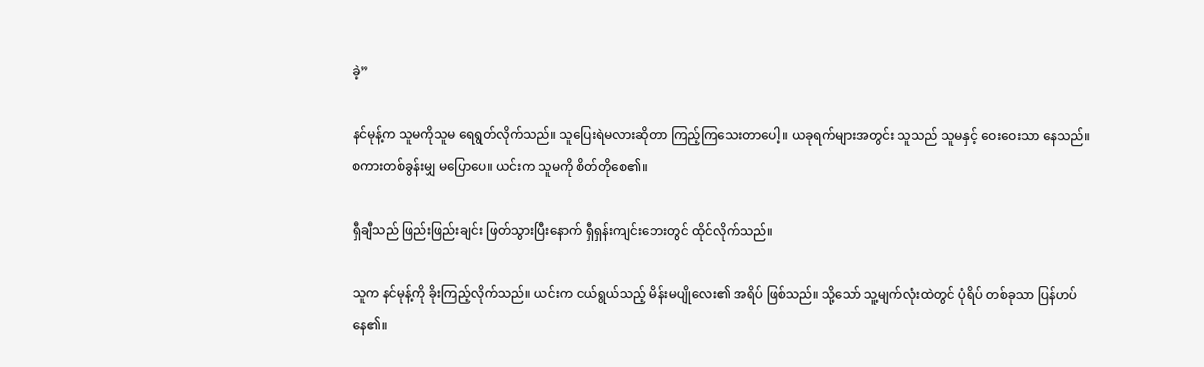ခဲ့”

နင်မုန့်က သူမကိုသူမ ရေရွတ်လိုက်သည်။ သူပြေးရဲမလားဆိုတာ ကြည့်ကြသေးတာပေါ့။ ယခုရက်များအတွင်း သူသည် သူမနှင့် ဝေးဝေးသာ နေသည်။ စကားတစ်ခွန်းမျှ မပြောပေ။ ယင်းက သူမကို စိတ်တိုစေ၏။

ရှီချီသည် ဖြည်းဖြည်းချင်း ဖြတ်သွားပြီးနောက် ရှီရှန်းကျင်းဘေးတွင် ထိုင်လိုက်သည်။

သူက နင်မုန့်ကို ခိုးကြည့်လိုက်သည်။ ယင်းက ငယ်ရွယ်သည့် မိန်းမပျိုလေး၏ အရိပ် ဖြစ်သည်။ သို့သော် သူ့မျက်လုံးထဲတွင် ပုံရိပ် တစ်ခုသာ ပြန်ဟပ်နေ၏။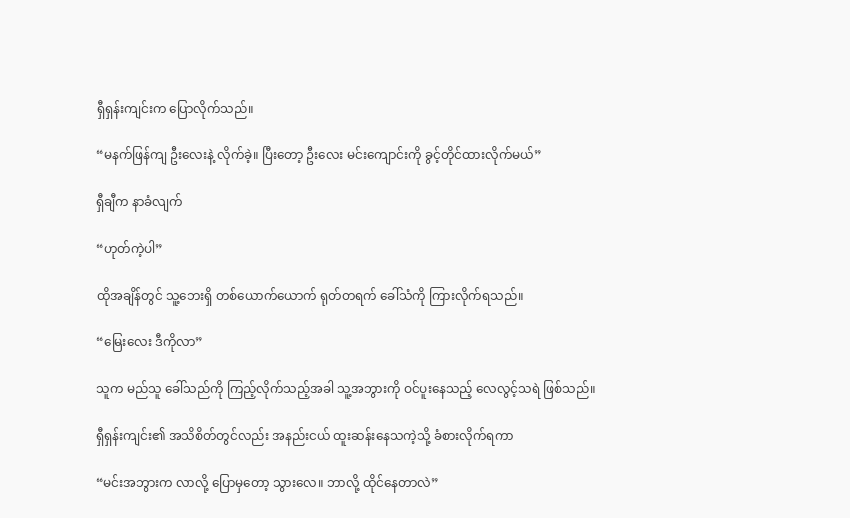ရှီရှန်းကျင်းက ပြောလိုက်သည်။

“မနက်ဖြန်ကျ ဦးလေးနဲ့ လိုက်ခဲ့။ ပြီးတော့ ဦးလေး မင်းကျောင်းကို ခွင့်တိုင်ထားလိုက်မယ်”

ရှီချီက နာခံလျက်

“ဟုတ်ကဲ့ပါ”

ထိုအချိန်တွင် သူ့ဘေးရှိ တစ်ယောက်ယောက် ရုတ်တရက် ခေါ်သံကို ကြားလိုက်ရသည်။

“မြေးလေး ဒီကိုလာ”

သူက မည်သူ ခေါ်သည်ကို ကြည့်လိုက်သည့်အခါ သူ့အဘွားကို ဝင်ပူးနေသည့် လေလွင့်သရဲ ဖြစ်သည်။

ရှီရှန်းကျင်း၏ အသိစိတ်တွင်လည်း အနည်းငယ် ထူးဆန်းနေသကဲ့သို့ ခံစားလိုက်ရကာ

“မင်းအဘွားက လာလို့ ပြောမှတော့ သွားလေ။ ဘာလို့ ထိုင်နေတာလဲ”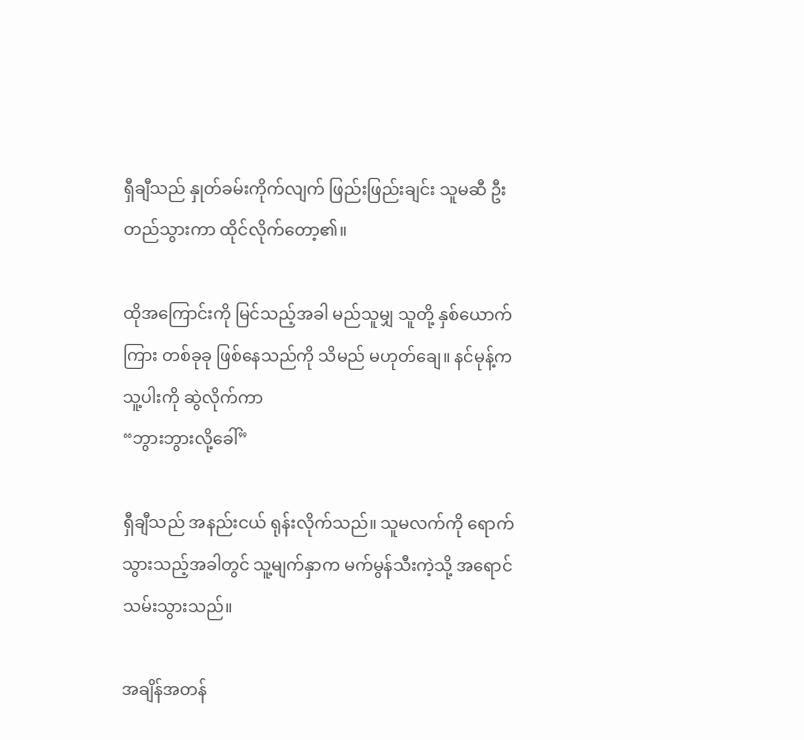ရှီချီသည် နှုတ်ခမ်းကိုက်လျက် ဖြည်းဖြည်းချင်း သူမဆီ ဦးတည်သွားကာ ထိုင်လိုက်တော့၏။

ထိုအကြောင်းကို မြင်သည့်အခါ မည်သူမျှ သူတို့ နှစ်ယောက်ကြား တစ်ခုခု ဖြစ်နေသည်ကို သိမည် မဟုတ်ချေ။ နင်မုန့်က သူ့ပါးကို ဆွဲလိုက်ကာ
“ဘွားဘွားလို့ခေါ်”

ရှီချီသည် အနည်းငယ် ရုန်းလိုက်သည်။ သူမလက်ကို ရောက်သွားသည့်အခါတွင် သူ့မျက်နှာက မက်မွန်သီးကဲ့သို့ အရောင်သမ်းသွားသည်။

အချိန်အတန်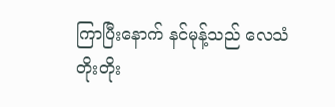ကြာပြီးနောက် နင်မုန့်သည် လေသံ တိုးတိုး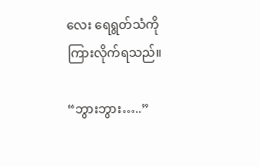လေး ရေရွတ်သံကို ကြားလိုက်ရသည်။

“ဘွားဘွား…..”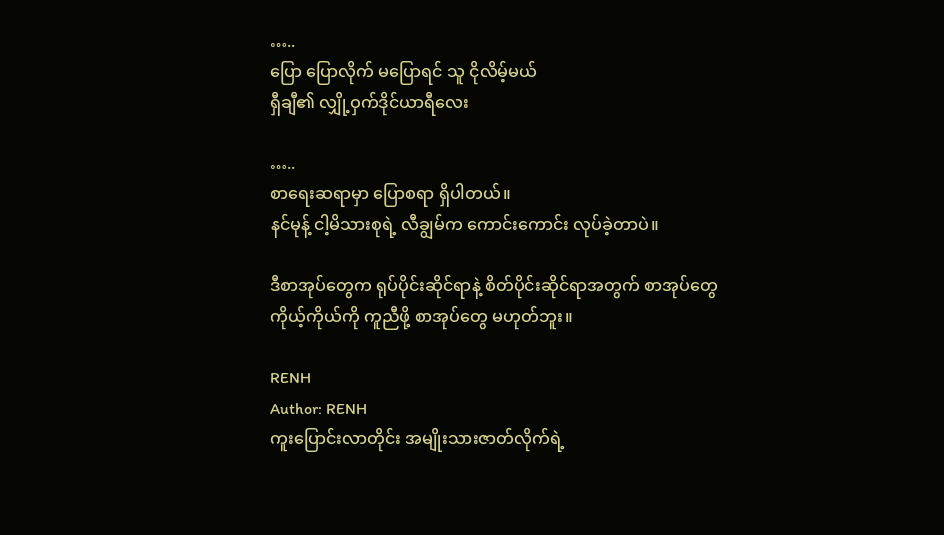…..
ပြော ပြောလိုက် မပြောရင် သူ ငိုလိမ့်မယ်
ရှီချီ၏ လျှို့ဝှက်ဒိုင်ယာရီလေး

…..
စာရေးဆရာမှာ ပြောစရာ ရှိပါတယ်။
နင်မုန့် ငါ့မိသားစုရဲ့ လီချွမ်က ကောင်းကောင်း လုပ်ခဲ့တာပဲ။

ဒီစာအုပ်တွေက ရုပ်ပိုင်းဆိုင်ရာနဲ့ စိတ်ပိုင်းဆိုင်ရာအတွက် စာအုပ်တွေ ကိုယ့်ကိုယ်ကို ကူညီဖို့ စာအုပ်တွေ မဟုတ်ဘူး။

RENH
Author: RENH
ကူးပြောင်းလာတိုင်း အမျိုးသားဇာတ်လိုက်ရဲ့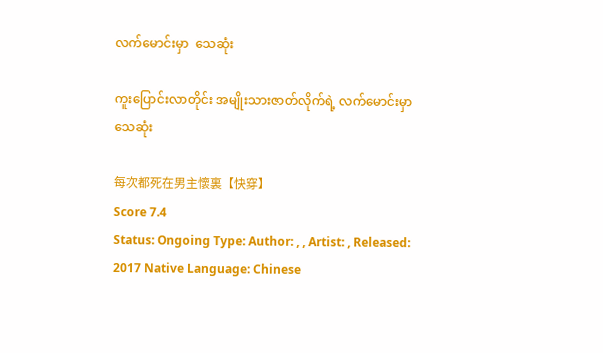လက်မောင်းမှာ  သေဆုံး

ကူးပြောင်းလာတိုင်း အမျိုးသားဇာတ်လိုက်ရဲ့ လက်မောင်းမှာ သေဆုံး

每次都死在男主懷裏【快穿】
Score 7.4
Status: Ongoing Type: Author: , , Artist: , Released: 2017 Native Language: Chinese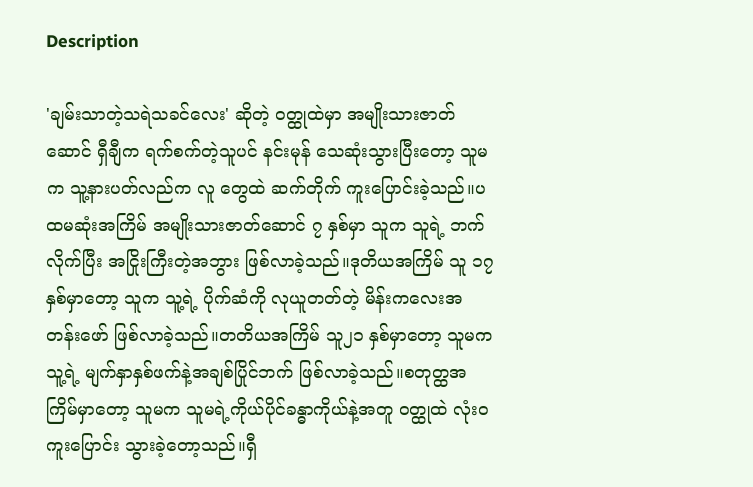Description

'ချမ်းသာတဲ့သရဲသခင်လေး' ဆိုတဲ့ ဝတ္ထုထဲမှာ အမျိုးသားဇာတ်ဆောင် ရှီချီက ရက်စက်တဲ့သူပင် နင်းမုန် သေဆုံးသွားပြီးတော့ သူမက သူ့နားပတ်လည်က လူ တွေထဲ ဆက်တိုက် ကူးပြောင်းခဲ့သည်။ပထမဆုံးအကြိမ် အမျိုးသားဇာတ်ဆောင် ၇ နှစ်မှာ သူက သူရဲ့ ဘက်လိုက်ပြီး အငြိုးကြီးတဲ့အဘွား ဖြစ်လာခဲ့သည်။ဒုတိယအကြိမ် သူ ၁၇ နှစ်မှာတော့ သူက သူ့ရဲ့ ပိုက်ဆံကို လုယူတတ်တဲ့ မိန်းကလေးအတန်းဖော် ဖြစ်လာခဲ့သည်။တတိယအကြိမ် သူ၂၁ နှစ်မှာတော့ သူမက သူ့ရဲ့ မျက်နှာနှစ်ဖက်နဲ့အချစ်ပြိုင်ဘက် ဖြစ်လာခဲ့သည်။စတုတ္ထအကြိမ်မှာတော့ သူမက သူမရဲ့ကိုယ်ပိုင်ခန္ဓာကိုယ်နဲ့အတူ ဝတ္ထုထဲ လုံးဝ ကူးပြောင်း သွားခဲ့တော့သည်။ရှီ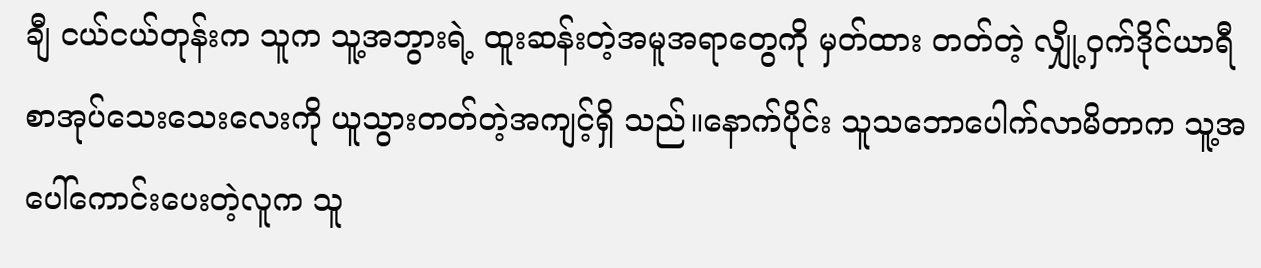ချီ ငယ်ငယ်တုန်းက သူက သူ့အဘွားရဲ့ ထူးဆန်းတဲ့အမူအရာတွေကို မှတ်ထား တတ်တဲ့ လျှို့ဝှက်ဒိုင်ယာရီ စာအုပ်သေးသေးလေးကို ယူသွားတတ်တဲ့အကျင့်ရှိ သည်။နောက်ပိုင်း သူသဘောပေါက်လာမိတာက သူ့အပေါ်ကောင်းပေးတဲ့လူက သူ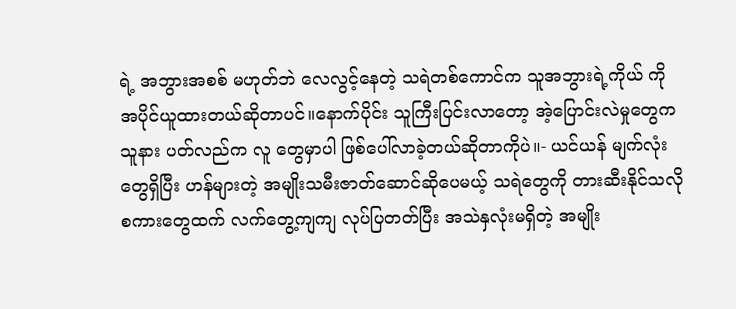ရဲ့ အဘွားအစစ် မဟုတ်ဘဲ လေလွင့်နေတဲ့ သရဲတစ်ကောင်က သူအဘွားရဲ့ကိုယ် ကို အပိုင်ယူထားတယ်ဆိုတာပင်။နောက်ပိုင်း သူကြီးပြင်းလာတော့ အဲ့ပြောင်းလဲမှုတွေက သူနား ပတ်လည်က လူ တွေမှာပါ ဖြစ်ပေါ်လာခဲ့တယ်ဆိုတာကိုပဲ။- ယင်ယန် မျက်လုံးတွေရှိပြီး ဟန်များတဲ့ အမျိုးသမီးဇာတ်ဆောင်ဆိုပေမယ့် သရဲတွေကို တားဆီးနိုင်သလို စကားတွေထက် လက်တွေ့ကျကျ လုပ်ပြတတ်ပြီး အသဲနှလုံးမရှိတဲ့ အမျိုး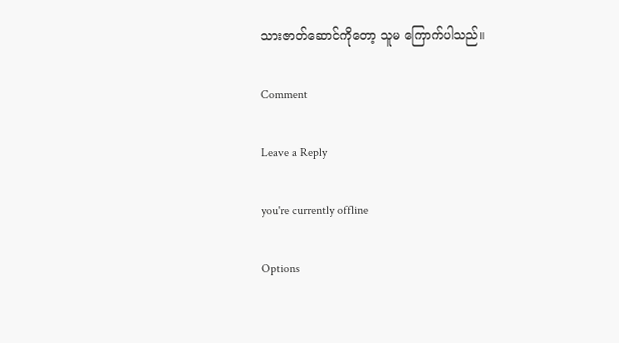သားဇာတ်ဆောင်ကိုတော့ သူမ ကြောက်ပါသည်။

Comment

Leave a Reply

you're currently offline

Options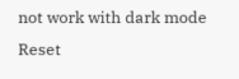not work with dark mode
Reset